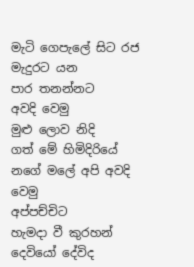මැටි ගෙපැලේ සිට රජ මැදුරට යන
පාර තනන්නට
අවදි වෙමු
මුළු ලොව නිදි
ගත් මේ හිමිදිරියේ
නගේ මලේ අපි අවදි
වෙමු
අප්පච්චිට
හැමදා වී කුරහන්
දෙවියෝ දේවිද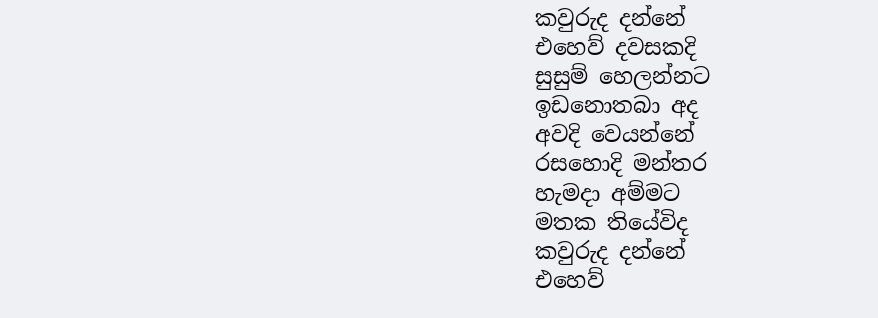කවුරුද දන්නේ
එහෙව් දවසකදි
සුසුම් හෙලන්නට
ඉඩනොතබා අද
අවදි වෙයන්නේ
රසහොදි මන්තර
හැමදා අම්මට
මතක තියේවිද
කවුරුද දන්නේ
එහෙව්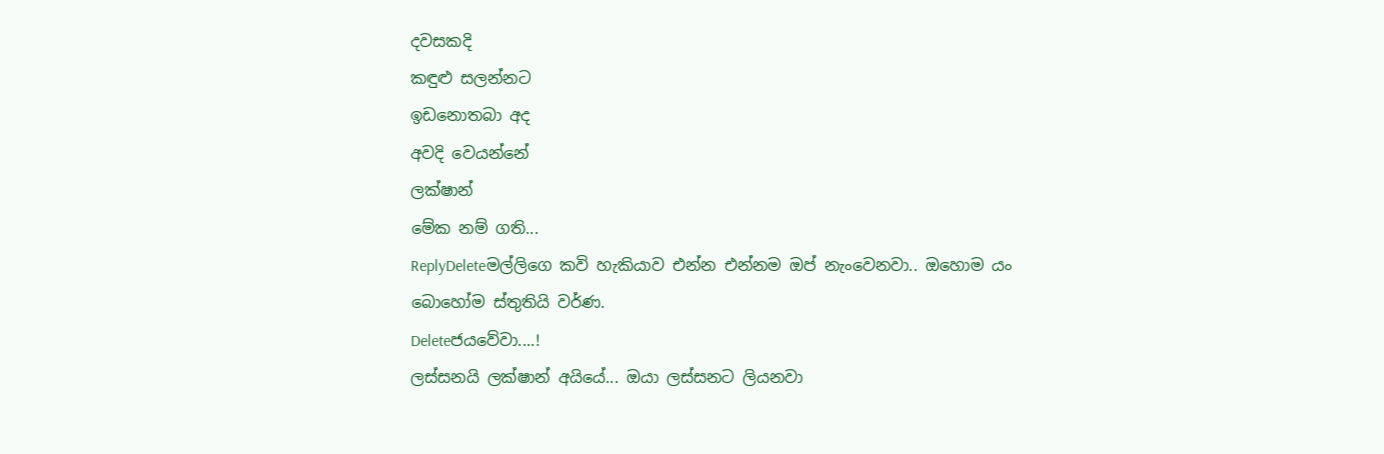දවසකදි
කඳුළු සලන්නට
ඉඩනොතබා අද
අවදි වෙයන්නේ
ලක්ෂාන්
මේක නම් ගති...
ReplyDeleteමල්ලිගෙ කවි හැකියාව එන්න එන්නම ඔප් නැංවෙනවා.. ඔහොම යං
බොහෝම ස්තුතියි වර්ණ.
Deleteජයවේවා....!
ලස්සනයි ලක්ෂාන් අයියේ... ඔයා ලස්සනට ලියනවා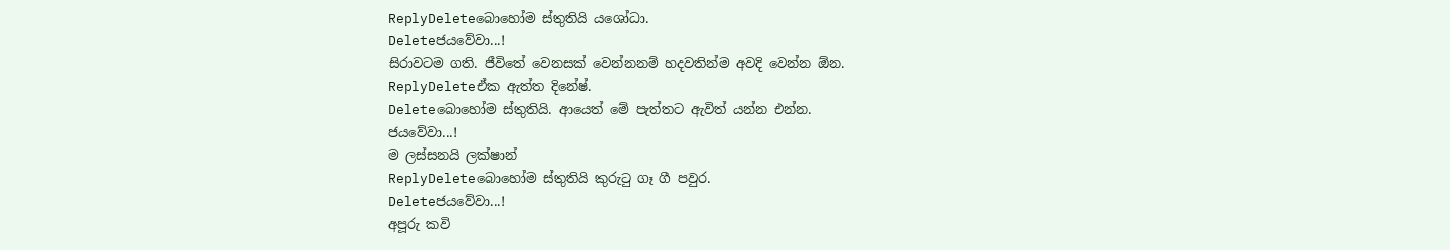ReplyDeleteබොහෝම ස්තුතියි යශෝධා.
Deleteජයවේවා...!
සිරාවටම ගති. ජීවිතේ වෙනසක් වෙන්නනම් හදවතින්ම අවදි වෙන්න ඕන.
ReplyDeleteඒක ඇත්ත දිනේෂ්.
Deleteබොහෝම ස්තුතියි. ආයෙත් මේ පැත්තට ඇවිත් යන්න එන්න.
ජයවේවා...!
ම ලස්සනයි ලක්ෂාන්
ReplyDeleteබොහෝම ස්තුතියි කුරුටු ගෑ ගී පවුර.
Deleteජයවේවා...!
අපූරු කවි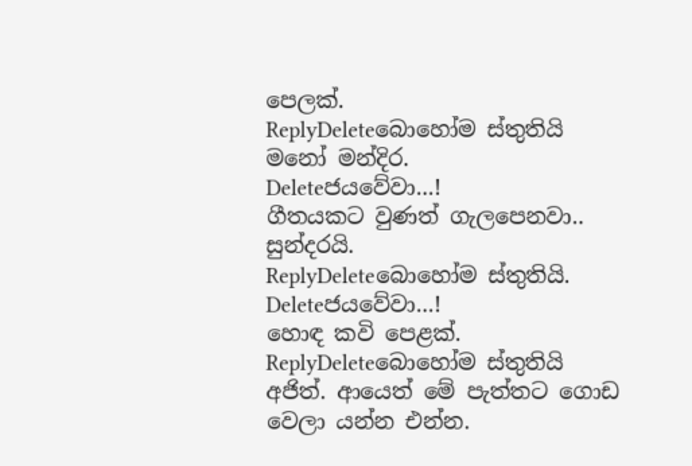පෙලක්.
ReplyDeleteබොහෝම ස්තුතියි මනෝ මන්දිර.
Deleteජයවේවා...!
ගීතයකට වුණත් ගැලපෙනවා.. සුන්දරයි.
ReplyDeleteබොහෝම ස්තුතියි.
Deleteජයවේවා...!
හොඳ කවි පෙළක්.
ReplyDeleteබොහෝම ස්තුතියි අජිත්. ආයෙත් මේ පැත්තට ගොඩ වෙලා යන්න එන්න.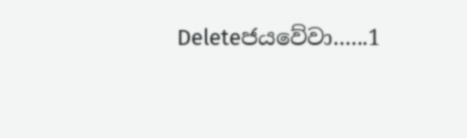Deleteජයවේවා......1